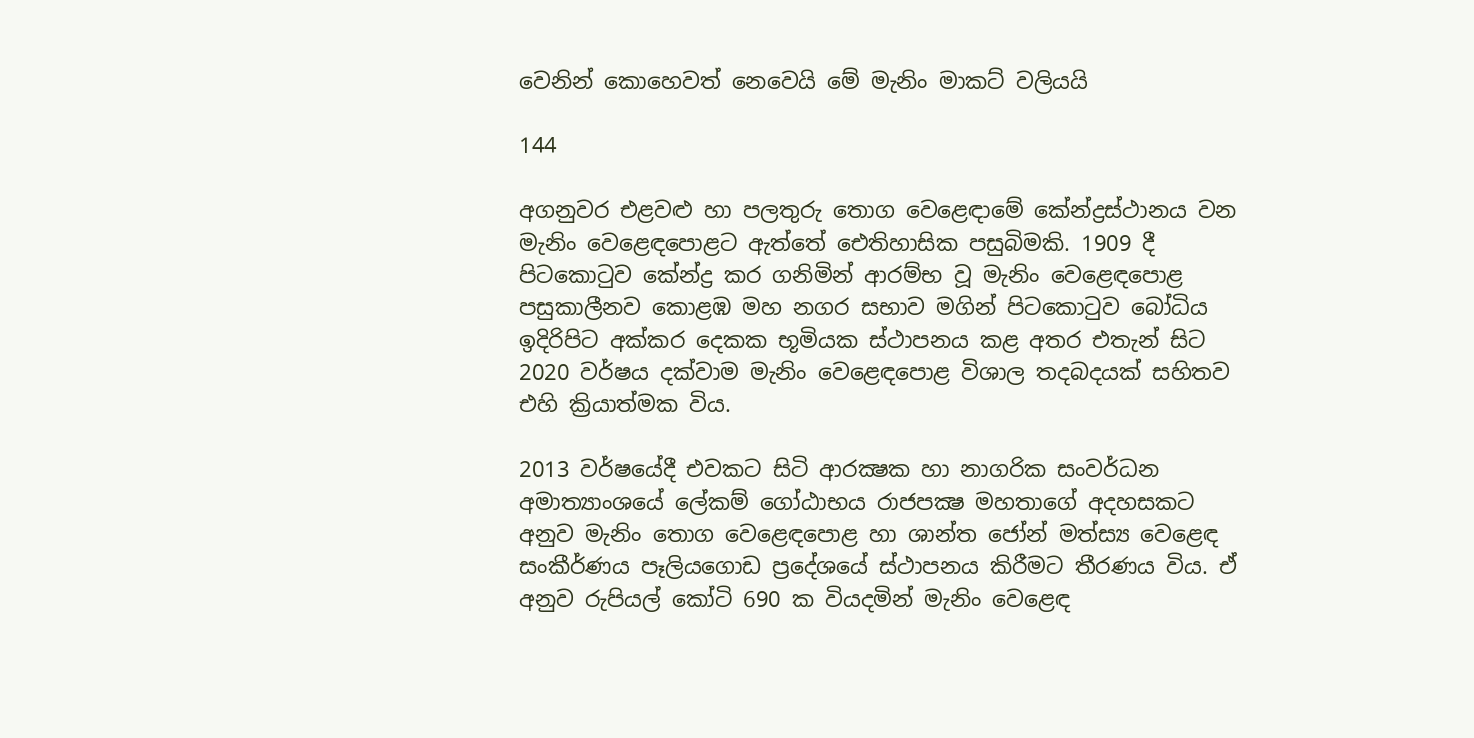වෙනින් කොහෙවත් නෙවෙයි මේ මැනිං මාකට් වලියයි

144

අගනුවර එළවළු හා පලතුරු තොග වෙළෙඳාමේ කේන්ද්‍රස්ථානය වන මැනිං වෙළෙඳපොළට ඇත්තේ ඓතිහාසික පසුබිමකි. 1909 දී පිටකොටුව කේන්ද්‍ර කර ගනිමින් ආරම්භ වූ මැනිං වෙළෙඳපොළ පසුකාලීනව කොළඹ මහ නගර සභාව මගින් පිටකොටුව බෝධිය ඉදිරිපිට අක්කර දෙකක භූමියක ස්ථාපනය කළ අතර එතැන් සිට 2020 වර්ෂය දක්වාම මැනිං වෙළෙඳපොළ විශාල තදබදයක් සහිතව එහි ක්‍රියාත්මක විය.

2013 වර්ෂයේදී එවකට සිටි ආරක්‍ෂක හා නාගරික සංවර්ධන අමාත්‍යාංශයේ ලේකම් ගෝඨාභය රාජපක්‍ෂ මහතාගේ අදහසකට අනුව මැනිං තොග වෙළෙඳපොළ හා ශාන්ත ජෝන් මත්ස්‍ය වෙළෙඳ සංකීර්ණය පෑලියගොඩ ප්‍රදේශයේ ස්ථාපනය කිරීමට තීරණය විය. ඒ අනුව රුපියල් කෝටි 690 ක වියදමින් මැනිං වෙළෙඳ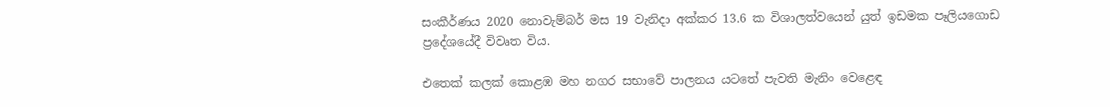සංකීර්ණය 2020 නොවැම්බර් මස 19 වැනිදා අක්කර 13.6 ක විශාලත්වයෙන් යුත් ඉඩමක පෑලියගොඩ ප්‍රදේශයේදී විවෘත විය.

එතෙක් කලක් කොළඹ මහ නගර සභාවේ පාලනය යටතේ පැවති මැනිං වෙළෙඳ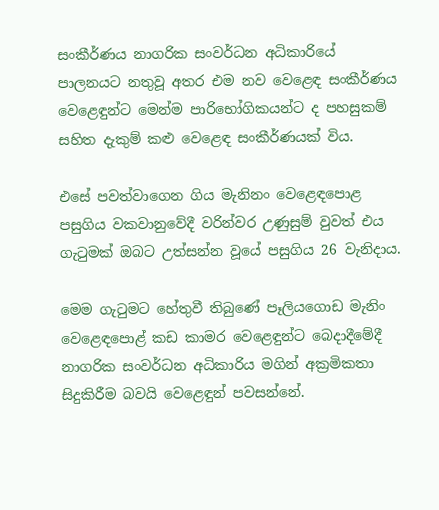සංකීර්ණය නාගරික සංවර්ධන අධිකාරියේ පාලනයට නතුවූ අතර එම නව වෙළෙඳ සංකීර්ණය වෙළෙඳුන්ට මෙන්ම පාරිභෝගිකයන්ට ද පහසුකම් සහිත දැකුම් කළු වෙළෙඳ සංකීර්ණයක් විය.

එසේ පවත්වාගෙන ගිය මැනිනං වෙළෙඳපොළ පසුගිය වකවානුවේදී වරින්වර උණුසුම් වුවත් එය ගැටුමක් ඔබට උත්සන්න වූයේ පසුගිය 26 වැනිදාය.

මෙම ගැටුමට හේතුවී තිබුණේ පෑලියගොඩ මැනිං වෙළෙඳපොළ් කඩ කාමර වෙළෙඳුන්ට බෙදාදීමේදී නාගරික සංවර්ධන අධිකාරිය මගින් අක්‍රමිකතා සිදුකිරීම බවයි වෙළෙඳුන් පවසන්නේ.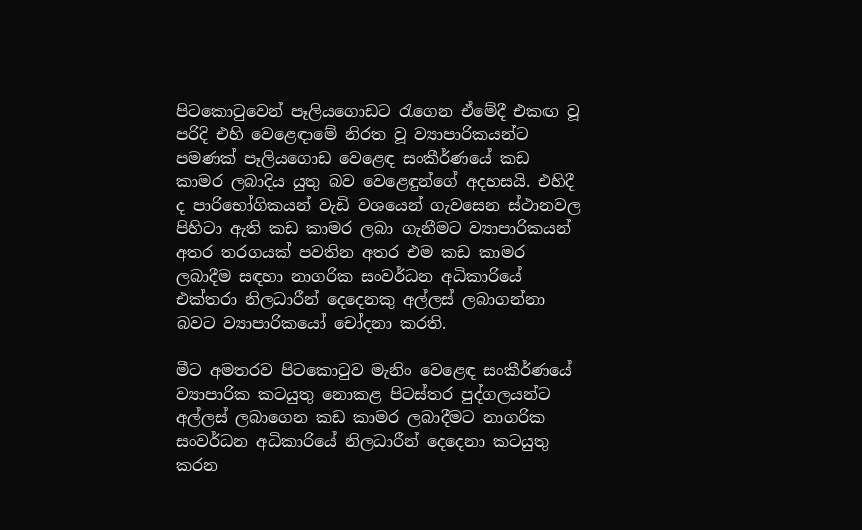පිටකොටුවෙන් පෑලියගොඩට රැගෙන ඒමේදී එකඟ වූ පරිදි එහි වෙළෙඳාමේ නිරත වූ ව්‍යාපාරිකයන්ට පමණක් පෑලියගොඩ වෙළෙඳ සංකීර්ණයේ කඩ කාමර ලබාදිය යුතු බව වෙළෙඳුන්ගේ අදහසයි. එහිදී ද පාරිභෝගිකයන් වැඩි වශයෙන් ගැවසෙන ස්ථානවල පිහිටා ඇති කඩ කාමර ලබා ගැනීමට ව්‍යාපාරිකයන් අතර තරගයක් පවතින අතර එම කඩ කාමර ලබාදීම සඳහා නාගරික සංවර්ධන අධිකාරියේ එක්තරා නිලධාරීන් දෙදෙනකු අල්ලස් ලබාගන්නා බවට ව්‍යාපාරිකයෝ චෝදනා කරති.

මීට අමතරව පිටකොටුව මැනිං වෙළෙඳ සංකීර්ණයේ ව්‍යාපාරික කටයුතු නොකළ පිටස්තර පුද්ගලයන්ට අල්ලස් ලබාගෙන කඩ කාමර ලබාදීමට නාගරික සංවර්ධන අධිකාරියේ නිලධාරීන් දෙදෙනා කටයුතු කරන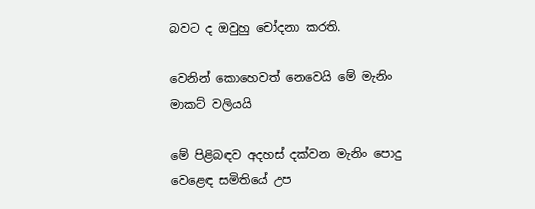බවට ද ඔවුහු චෝදනා කරති.

වෙනින් කොහෙවත් නෙවෙයි මේ මැනිං මාකට් වලියයි

මේ පිළිබඳව අදහස් දක්වන මැනිං පොදු වෙළෙඳ සමිතියේ උප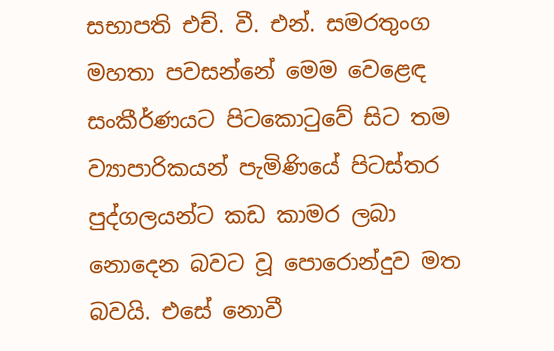සභාපති එච්. වී. එන්. සමරතුංග මහතා පවසන්නේ මෙම වෙළෙඳ සංකීර්ණයට පිටකොටුවේ සිට තම ව්‍යාපාරිකයන් පැමිණියේ පිටස්තර පුද්ගලයන්ට කඩ කාමර ලබා නොදෙන බවට වූ පොරොන්දුව මත බවයි. එසේ නොවී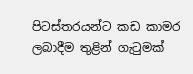පිටස්තරයන්ට කඩ කාමර ලබාදීම තුළින් ගැටුමක්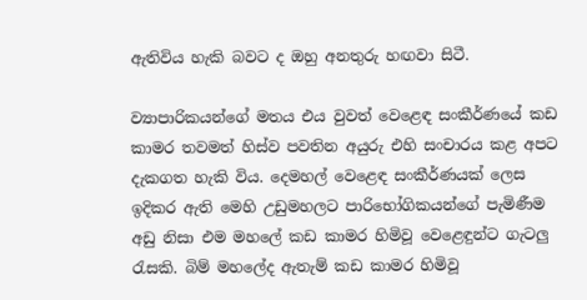ඇතිවිය හැකි බවට ද ඔහු අනතුරු හඟවා සිටී.

ව්‍යාපාරිකයන්ගේ මතය එය වුවත් වෙළෙඳ සංකීර්ණයේ කඩ කාමර තවමත් හිස්ව පවතින අයුරු එහි සංචාරය කළ අපට දැකගත හැකි විය. දෙමහල් වෙළෙඳ සංකීර්ණයක් ලෙස ඉදිකර ඇති මෙහි උඩුමහලට පාරිභෝගිකයන්ගේ පැමිණීම අඩු නිසා එම මහලේ කඩ කාමර හිමිවූ වෙළෙඳුන්ට ගැටලු රැසකි. බිම් මහලේද ඇතැම් කඩ කාමර හිමිවූ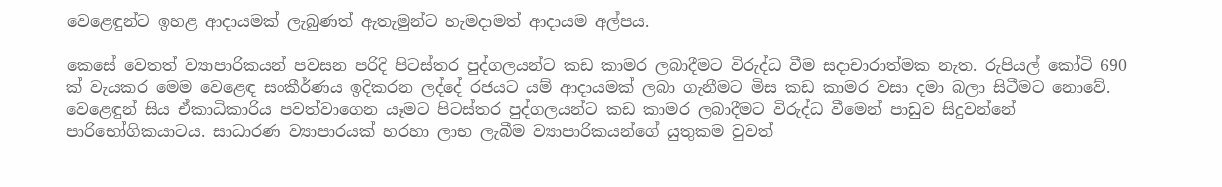වෙළෙඳුන්ට ඉහළ ආදායමක් ලැබුණත් ඇතැමුන්ට හැමදාමත් ආදායම අල්පය.

කෙසේ වෙතත් ව්‍යාපාරිකයන් පවසන පරිදි පිටස්තර පුද්ගලයන්ට කඩ කාමර ලබාදීමට විරුද්ධ වීම සදාචාරාත්මක නැත. රුපියල් කෝටි 690 ක් වැයකර මෙම වෙළෙඳ සංකීර්ණය ඉදිකරන ලද්දේ රජයට යම් ආදායමක් ලබා ගැනීමට මිස කඩ කාමර වසා දමා බලා සිටීමට නොවේ. වෙළෙඳුන් සිය ඒකාධිකාරිය පවත්වාගෙන යෑමට පිටස්තර පුද්ගලයන්ට කඩ කාමර ලබාදීමට විරුද්ධ වීමෙන් පාඩුව සිදුවන්නේ පාරිභෝගිකයාටය. සාධාරණ ව්‍යාපාරයක් හරහා ලාභ ලැබීම ව්‍යාපාරිකයන්ගේ යුතුකම වුවත්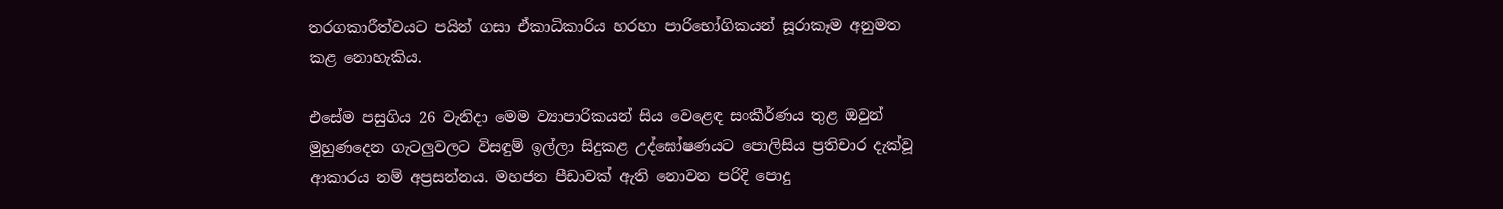තරගකාරීත්වයට පයින් ගසා ඒකාධිකාරිය හරහා පාරිභෝගිකයන් සූරාකෑම අනුමත කළ නොහැකිය.

එසේම පසුගිය 26 වැනිදා මෙම ව්‍යාපාරිකයන් සිය වෙළෙඳ සංකීර්ණය තුළ ඔවුන් මුහුණදෙන ගැටලුවලට විසඳුම් ඉල්ලා සිදුකළ උද්ඝෝෂණයට පොලිසිය ප්‍රතිචාර දැක්වූ ආකාරය නම් අප්‍රසන්නය. මහජන පීඩාවක් ඇති නොවන පරිදි පොදු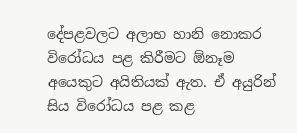දේපළවලට අලාභ හානි නොකර විරෝධය පළ කිරීමට ඕනෑම අයෙකුට අයිතියක් ඇත. ඒ අයුරින් සිය විරෝධය පළ කළ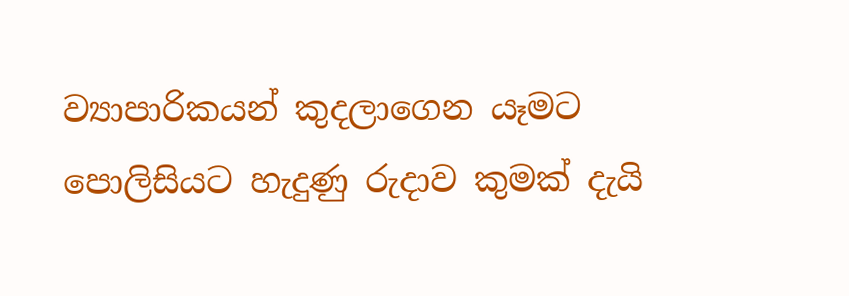ව්‍යාපාරිකයන් කුදලාගෙන යෑමට පොලිසියට හැදුණු රුදාව කුමක් දැයි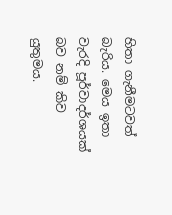හිතා ගැනීමටවත් බැරිය. මෙය ඉතා වැරදි පූර්වාදර්ශයක් බව නම් කිව යුතුමය.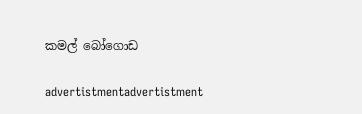කමල් බෝගොඩ

advertistmentadvertistment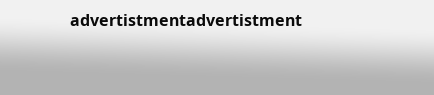advertistmentadvertistment